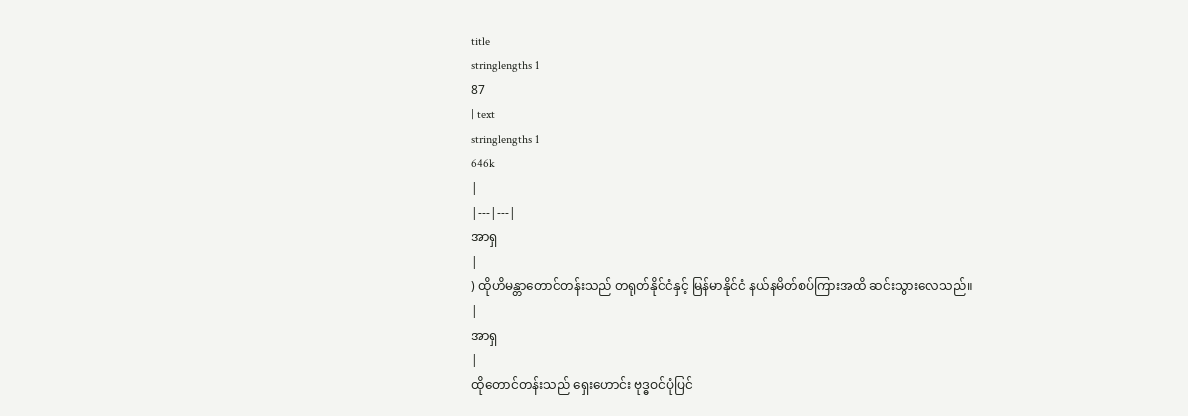title
stringlengths 1
87
| text
stringlengths 1
646k
|
|---|---|
အာရှ
|
) ထိုဟိမန္တာတောင်တန်းသည် တရုတ်နိုင်ငံနှင့် မြန်မာနိုင်ငံ နယ်နမိတ်စပ်ကြားအထိ ဆင်းသွားလေသည်။
|
အာရှ
|
ထိုတောင်တန်းသည် ရှေးဟောင်း ဗုဒ္ဓဝင်ပုံပြင်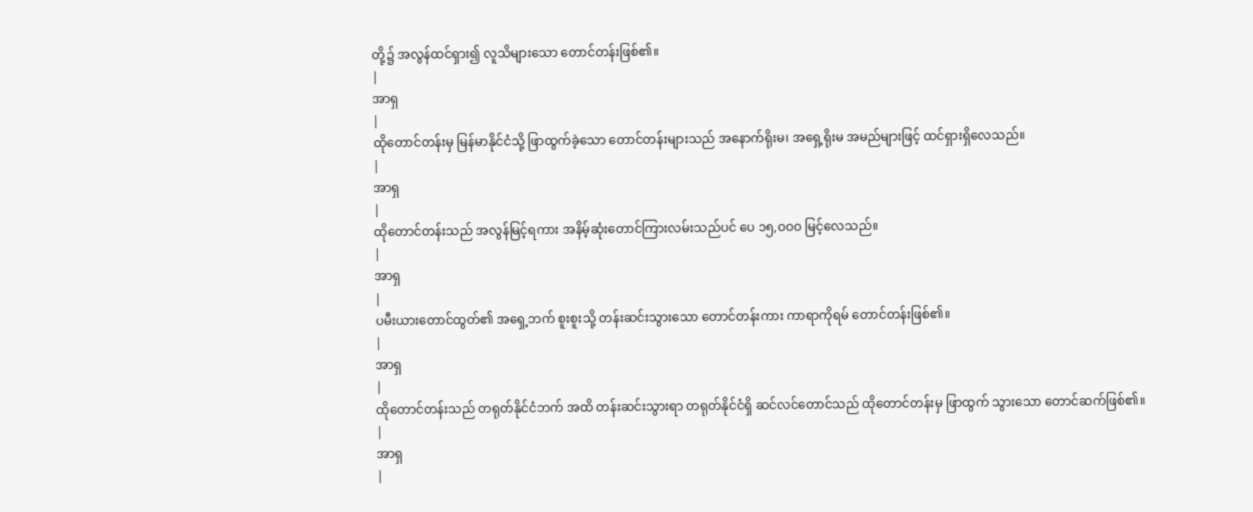တို့၌ အလွန်ထင်ရှား၍ လူသိများသော တောင်တန်းဖြစ်၏။
|
အာရှ
|
ထိုတောင်တန်းမှ မြန်မာနိုင်ငံသို့ ဖြာထွက်ခဲ့သော တောင်တန်းများသည် အနောက်ရိုးမ၊ အရှေ့ရိုးမ အမည်များဖြင့် ထင်ရှားရှိလေသည်။
|
အာရှ
|
ထိုတောင်တန်းသည် အလွန်မြင့်ရကား အနိမ့်ဆုံးတောင်ကြားလမ်းသည်ပင် ပေ ၁၅,ဝဝဝ မြင့်လေသည်။
|
အာရှ
|
ပမီးယားတောင်ထွတ်၏ အရှေ့ဘက် စူးစူးသို့ တန်းဆင်းသွားသော တောင်တန်းကား ကာရာကိုရမ် တောင်တန်းဖြစ်၏။
|
အာရှ
|
ထိုတောင်တန်းသည် တရုတ်နိုင်ငံဘက် အထိ တန်းဆင်းသွားရာ တရုတ်နိုင်ငံရှိ ဆင်လင်တောင်သည် ထိုတောင်တန်းမှ ဖြာထွက် သွားသော တောင်ဆက်ဖြစ်၏။
|
အာရှ
|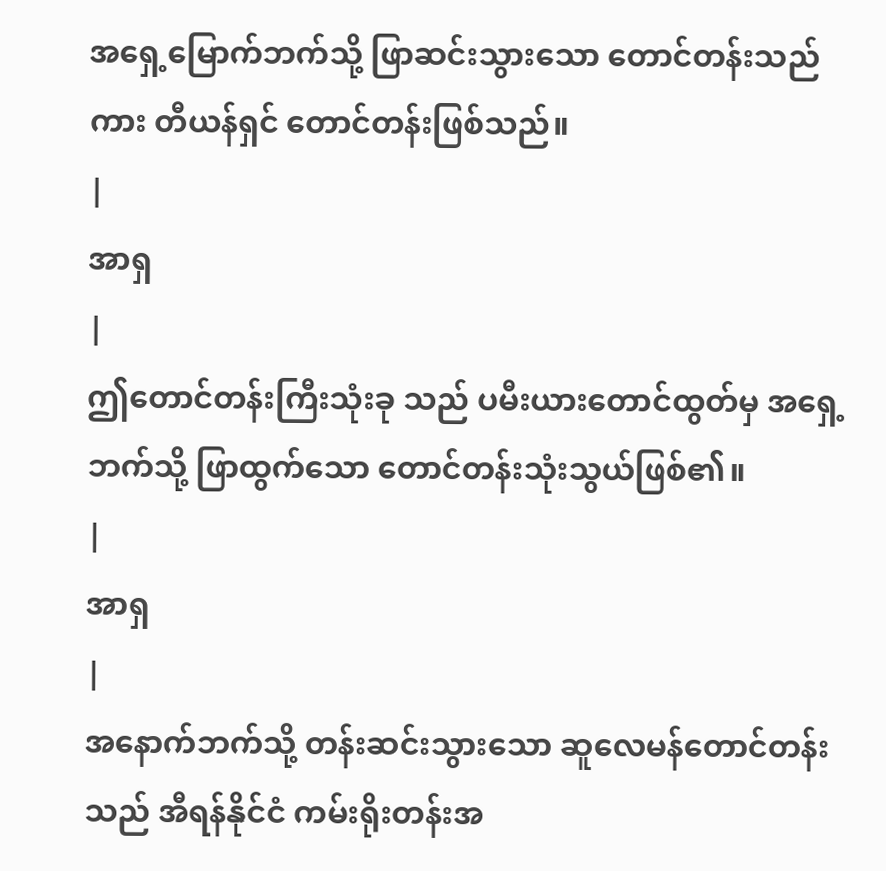အရှေ့မြောက်ဘက်သို့ ဖြာဆင်းသွားသော တောင်တန်းသည်ကား တီယန်ရှင် တောင်တန်းဖြစ်သည်။
|
အာရှ
|
ဤတောင်တန်းကြီးသုံးခု သည် ပမီးယားတောင်ထွတ်မှ အရှေ့ဘက်သို့ ဖြာထွက်သော တောင်တန်းသုံးသွယ်ဖြစ်၏။
|
အာရှ
|
အနောက်ဘက်သို့ တန်းဆင်းသွားသော ဆူလေမန်တောင်တန်းသည် အီရန်နိုင်ငံ ကမ်းရိုးတန်းအ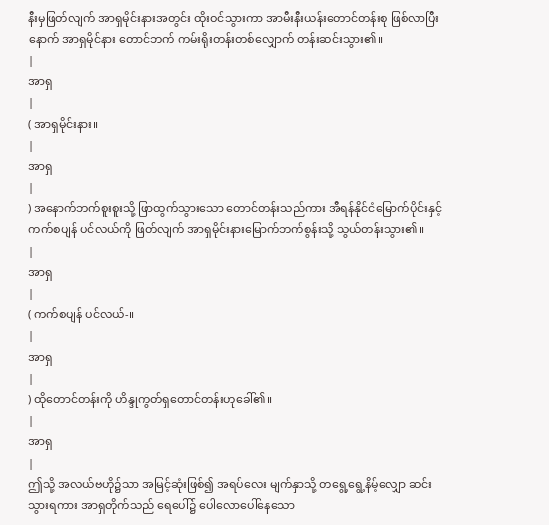နီးမှဖြတ်လျက် အာရှမိုင်းနားအတွင်း ထိုးဝင်သွားကာ အာမီးနီးယန်းတောင်တန်းစု ဖြစ်လာပြီးနောက် အာရှမိုင်နား တောင်ဘက် ကမ်းရိုးတန်းတစ်လျှောက် တန်းဆင်းသွား၏။
|
အာရှ
|
( အာရှမိုင်းနား။
|
အာရှ
|
) အနောက်ဘက်စူးစူးသို့ ဖြာထွက်သွားသော တောင်တန်းသည်ကား အီရန်နိုင်ငံမြောက်ပိုင်းနှင့် ကက်စပျန် ပင်လယ်ကို ဖြတ်လျက် အာရှမိုင်းနားမြောက်ဘက်စွန်းသို့ သွယ်တန်းသွား၏။
|
အာရှ
|
( ကက်စပျန် ပင်လယ်-။
|
အာရှ
|
) ထိုတောင်တန်းကို ဟိန္ဒုကွတ်ရှတောင်တန်းဟုခေါ်၏။
|
အာရှ
|
ဤသို့ အလယ်ဗဟို၌သာ အမြင့်ဆုံးဖြစ်၍ အရပ်လေး မျက်နှာသို့ တရွေ့ရွေ့နိမ့်လျှော ဆင်းသွားရကား အာရှတိုက်သည် ရေပေါ်၌ ပေါလောပေါ်နေသော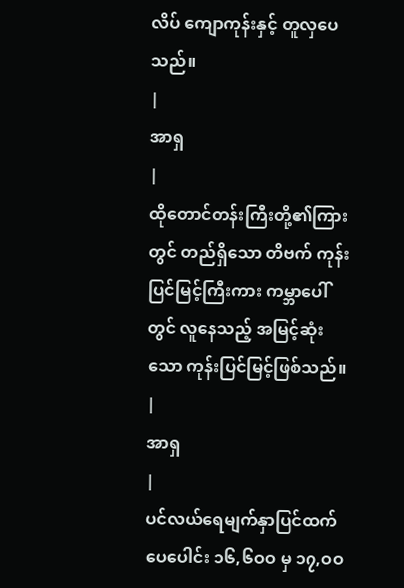လိပ် ကျောကုန်းနှင့် တူလှပေသည်။
|
အာရှ
|
ထိုတောင်တန်းကြီးတို့၏ကြားတွင် တည်ရှိသော တိဗက် ကုန်းပြင်မြင့်ကြီးကား ကမ္ဘာပေါ်တွင် လူနေသည့် အမြင့်ဆုံးသော ကုန်းပြင်မြင့်ဖြစ်သည်။
|
အာရှ
|
ပင်လယ်ရေမျက်နှာပြင်ထက် ပေပေါင်း ၁၆,၆ဝဝ မှ ၁၇,ဝဝ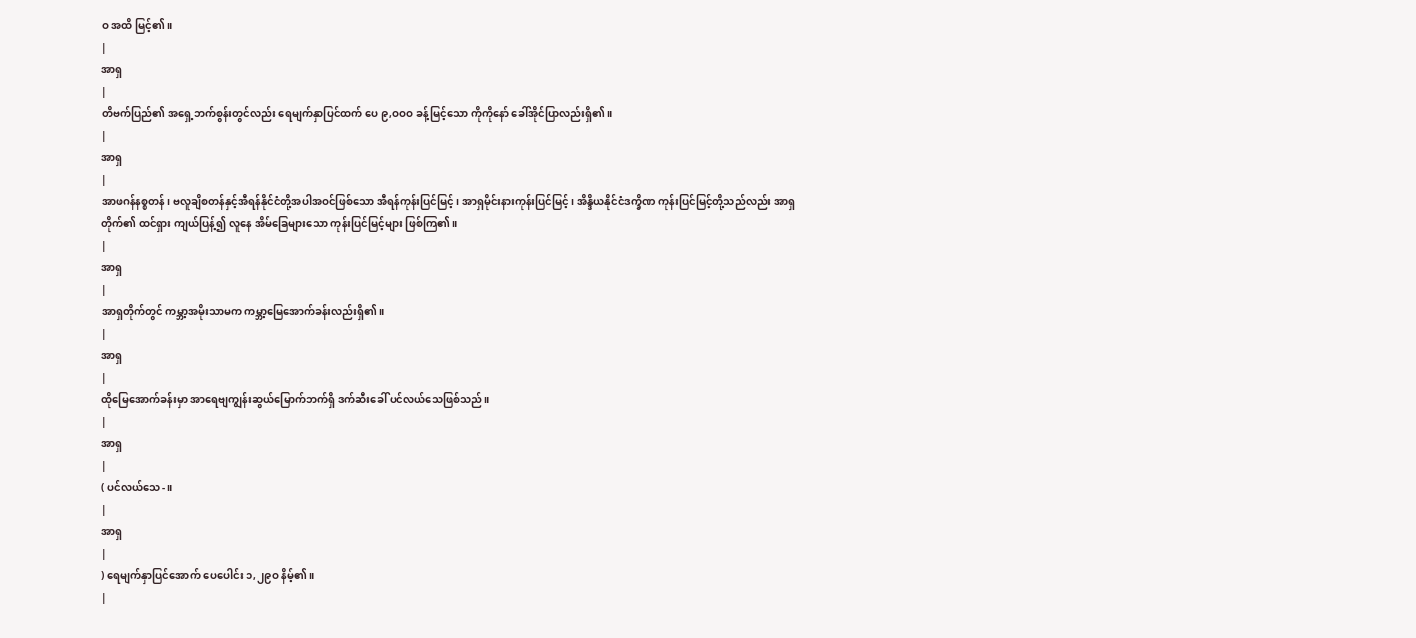ဝ အထိ မြင့်၏။
|
အာရှ
|
တိဗက်ပြည်၏ အရှေ့ဘက်စွန်းတွင်လည်း ရေမျက်နှာပြင်ထက် ပေ ၉,ဝဝဝ ခန့်မြင့်သော ကိုကိုနော် ခေါ်အိုင်ပြာလည်းရှိ၏။
|
အာရှ
|
အာဖဂန်နစ္စတန်၊ ဗလူချိစတန်နှင့်အီရန်နိုင်ငံတို့အပါအဝင်ဖြစ်သော အီရန်ကုန်းပြင်မြင့်၊ အာရှမိုင်းနားကုန်းပြင်မြင့်၊ အိန္ဒိယနိုင်ငံဒက္ခိဏ ကုန်းပြင်မြင့်တို့သည်လည်း အာရှတိုက်၏ ထင်ရှား ကျယ်ပြန့်၍ လူနေ အိမ်ခြေများသော ကုန်းပြင်မြင့်များ ဖြစ်ကြ၏။
|
အာရှ
|
အာရှတိုက်တွင် ကမ္ဘာ့အမိုးသာမက ကမ္ဘာ့မြေအောက်ခန်းလည်းရှိ၏။
|
အာရှ
|
ထိုမြေအောက်ခန်းမှာ အာရေဗျကျွန်းဆွယ်မြောက်ဘက်ရှိ ဒက်ဆီးခေါ် ပင်လယ်သေဖြစ်သည်။
|
အာရှ
|
( ပင်လယ်သေ-။
|
အာရှ
|
) ရေမျက်နှာပြင်အောက် ပေပေါင်း ၁,၂၉ဝ နိမ့်၏။
|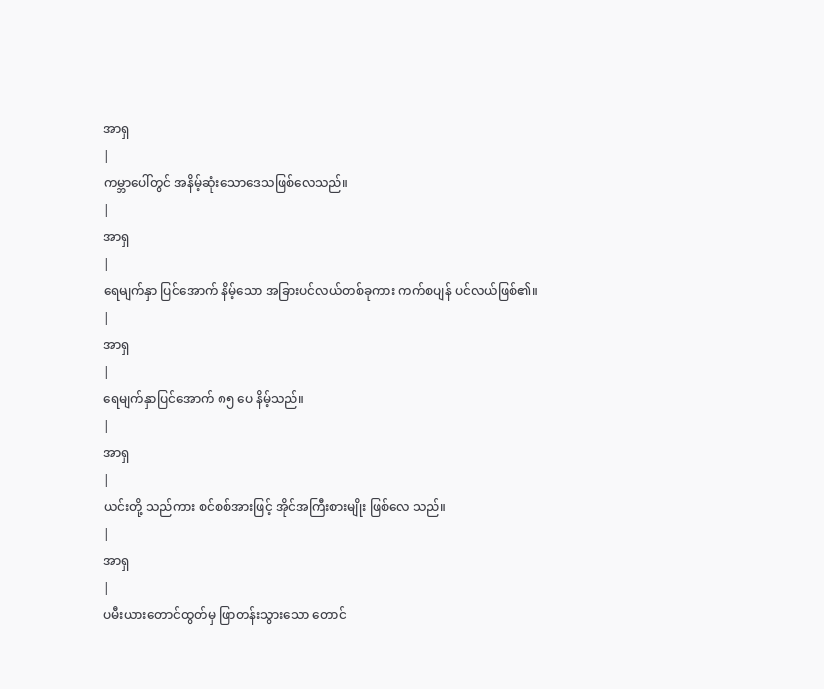အာရှ
|
ကမ္ဘာပေါ်တွင် အနိမ့်ဆုံးသောဒေသဖြစ်လေသည်။
|
အာရှ
|
ရေမျက်နှာ ပြင်အောက် နိမ့်သော အခြားပင်လယ်တစ်ခုကား ကက်စပျန် ပင်လယ်ဖြစ်၏။
|
အာရှ
|
ရေမျက်နှာပြင်အောက် ၈၅ ပေ နိမ့်သည်။
|
အာရှ
|
ယင်းတို့ သည်ကား စင်စစ်အားဖြင့် အိုင်အကြီးစားမျိုး ဖြစ်လေ သည်။
|
အာရှ
|
ပမီးယားတောင်ထွတ်မှ ဖြာတန်းသွားသော တောင်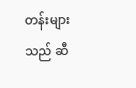တန်းများ သည် ဆီ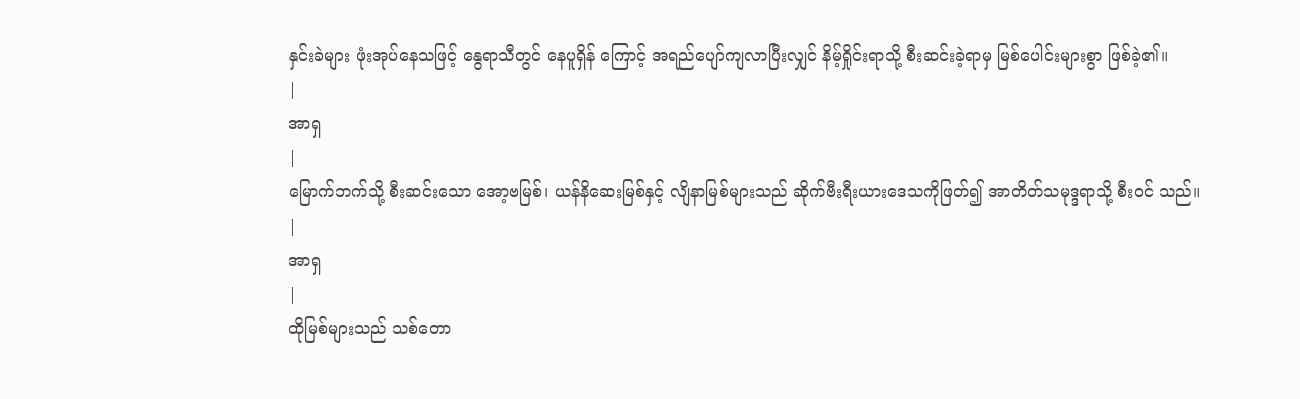နှင်းခဲများ ဖုံးအုပ်နေသဖြင့် နွေရာသီတွင် နေပူရှိန် ကြောင့် အရည်ပျော်ကျလာပြီးလျှင် နိမ့်ရှိုင်းရာသို့ စီးဆင်းခဲ့ရာမှ မြစ်ပေါင်းများစွာ ဖြစ်ခဲ့၏။
|
အာရှ
|
မြောက်ဘက်သို့ စီးဆင်းသော အော့ဗမြစ်၊ ယန်နိဆေးမြစ်နှင့် လျိနာမြစ်များသည် ဆိုက်ဗီးရီးယားဒေသကိုဖြတ်၍ အာတိတ်သမုဒ္ဒရာသို့ စီးဝင် သည်။
|
အာရှ
|
ထိုမြစ်များသည် သစ်တော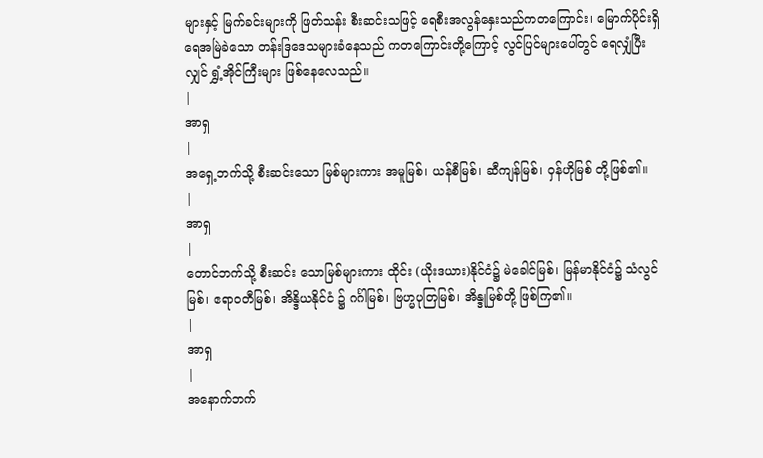များနှင့် မြက်ခင်းများကို ဖြတ်သန်း စီးဆင်းသဖြင့် ရေစီးအလွန်နှေးသည်ကတကြောင်း၊ မြောက်ပိုင်းရှိ ရေအမြဲခဲသော တန်းဒြဒေသများခံနေသည် ကတကြောင်းတို့ကြောင့် လွင်ပြင်များပေါ်တွင် ရေလျှံပြီးလျှင် ရွှံ့အိုင်ကြီးများ ဖြစ်နေလေသည်။
|
အာရှ
|
အရှေ့ဘက်သို့ စီးဆင်းသော မြစ်များကား အမူမြစ်၊ ယန်စီမြစ်၊ ဆီကျန်မြစ်၊ ဝှန်ဟိုမြစ် တို့ဖြစ်၏။
|
အာရှ
|
တောင်ဘက်သို့ စီးဆင်း သောမြစ်များကား ထိုင်း (ယိုးဒယား)နိုင်ငံ၌ မဲခေါင်မြစ်၊ မြန်မာနိုင်ငံ၌ သံလွင်မြစ်၊ ဧရာဝတီမြစ်၊ အိန္ဒိယနိုင်ငံ ၌ ဂင်္ဂါမြစ်၊ ဗြဟ္မပုတြမြစ်၊ အိန္ဒုမြစ်တို့ ဖြစ်ကြ၏။
|
အာရှ
|
အနောက်ဘက်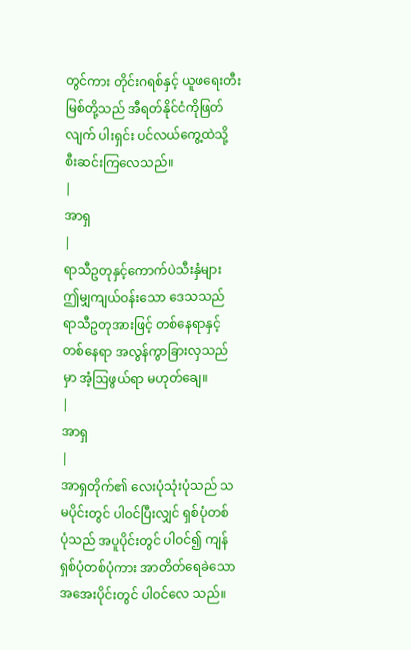တွင်ကား တိုင်းဂရစ်နှင့် ယူဖရေးတီး မြစ်တို့သည် အီရတ်နိုင်ငံကိုဖြတ်လျက် ပါးရှင်း ပင်လယ်ကွေ့ထဲသို့ စီးဆင်းကြလေသည်။
|
အာရှ
|
ရာသီဥတုနှင့်ကောက်ပဲသီးနှံများ ဤမျှကျယ်ဝန်းသော ဒေသသည် ရာသီဥတုအားဖြင့် တစ်နေရာနှင့်တစ်နေရာ အလွန်ကွာခြားလှသည်မှာ အံ့ဩဖွယ်ရာ မဟုတ်ချေ။
|
အာရှ
|
အာရှတိုက်၏ လေးပုံသုံးပုံသည် သမပိုင်းတွင် ပါဝင်ပြီးလျှင် ရှစ်ပုံတစ်ပုံသည် အပူပိုင်းတွင် ပါဝင်၍ ကျန်ရှစ်ပုံတစ်ပုံကား အာတိတ်ရေခဲသော အအေးပိုင်းတွင် ပါဝင်လေ သည်။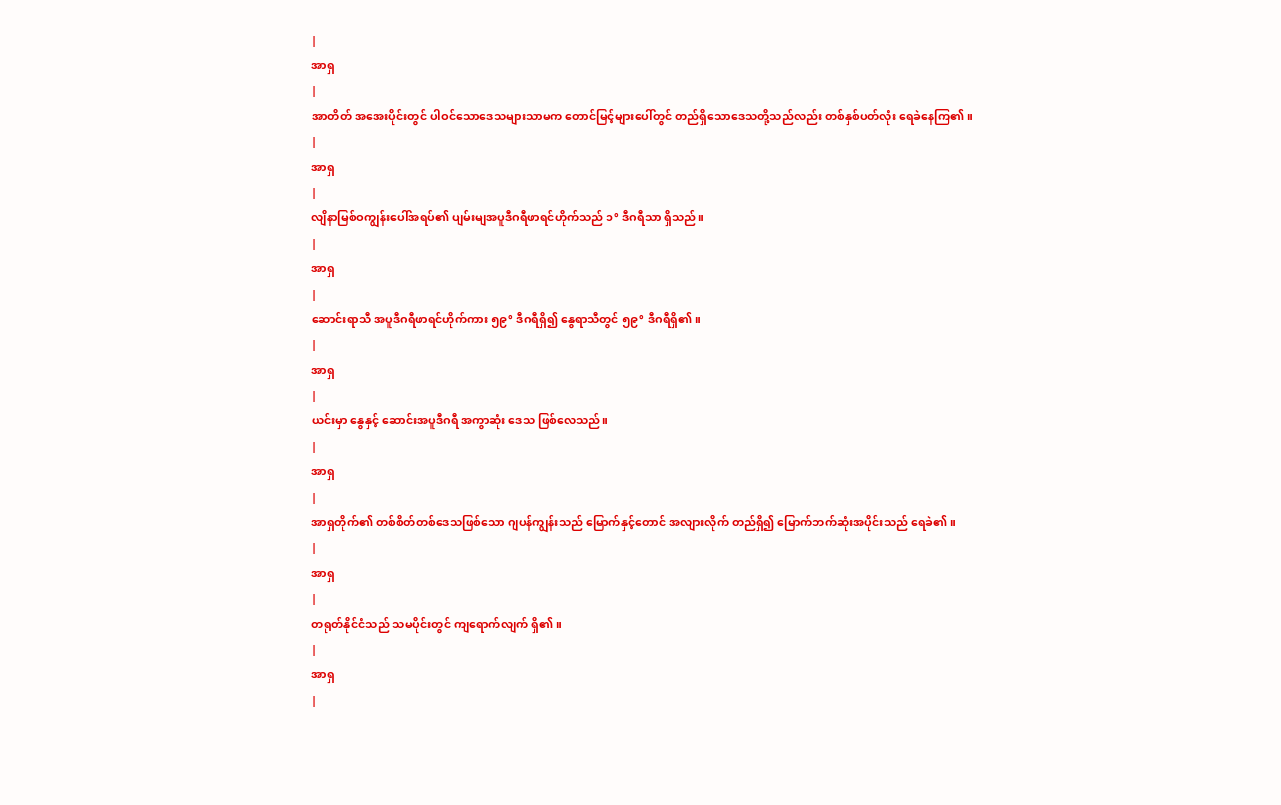|
အာရှ
|
အာတိတ် အအေးပိုင်းတွင် ပါဝင်သောဒေသများသာမက တောင်မြင့်များပေါ်တွင် တည်ရှိသောဒေသတို့သည်လည်း တစ်နှစ်ပတ်လုံး ရေခဲနေကြ၏။
|
အာရှ
|
လျိနာမြစ်ဝကျွန်းပေါ်အရပ်၏ ပျမ်းမျအပူဒီဂရီဖာရင်ဟိုက်သည် ၁° ဒီဂရီသာ ရှိသည်။
|
အာရှ
|
ဆောင်းရာသီ အပူဒီဂရီဖာရင်ဟိုက်ကား ၅၉° ဒီဂရီရှိ၍ နွေရာသီတွင် ၅၉° ဒီဂရီရှိ၏။
|
အာရှ
|
ယင်းမှာ နွေနှင့် ဆောင်းအပူဒီဂရီ အကွာဆုံး ဒေသ ဖြစ်လေသည်။
|
အာရှ
|
အာရှတိုက်၏ တစ်စိတ်တစ်ဒေသဖြစ်သော ဂျပန်ကျွန်းသည် မြောက်နှင့်တောင် အလျားလိုက် တည်ရှိ၍ မြောက်ဘက်ဆုံးအပိုင်းသည် ရေခဲ၏။
|
အာရှ
|
တရုတ်နိုင်ငံသည် သမပိုင်းတွင် ကျရောက်လျက် ရှိ၏။
|
အာရှ
|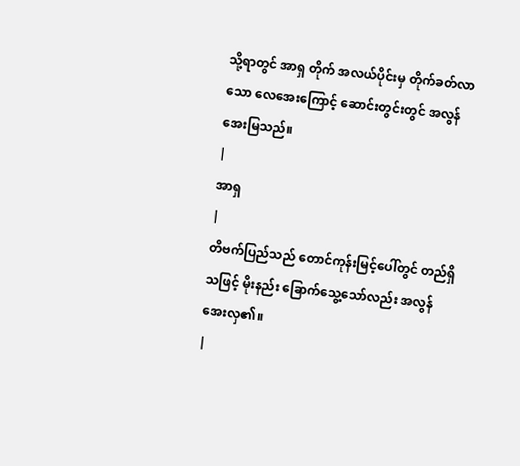သို့ရာတွင် အာရှ တိုက် အလယ်ပိုင်းမှ တိုက်ခတ်လာသော လေအေးကြောင့် ဆောင်းတွင်းတွင် အလွန်အေးမြသည်။
|
အာရှ
|
တိဗက်ပြည်သည် တောင်ကုန်းမြင့်ပေါ်တွင် တည်ရှိသဖြင့် မိုးနည်း ခြောက်သွေ့သော်လည်း အလွန်အေးလှ၏။
|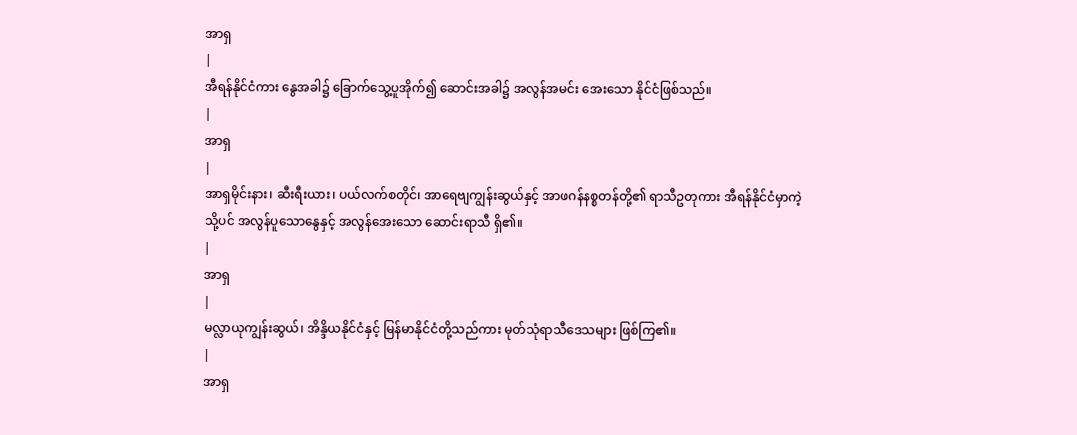အာရှ
|
အီရန်နိုင်ငံကား နွေအခါ၌ ခြောက်သွေ့ပူအိုက်၍ ဆောင်းအခါ၌ အလွန်အမင်း အေးသော နိုင်ငံဖြစ်သည်။
|
အာရှ
|
အာရှမိုင်းနား၊ ဆီးရီးယား၊ ပယ်လက်စတိုင်၊ အာရေဗျကျွန်းဆွယ်နှင့် အာဖဂန်နစ္စတန်တို့၏ ရာသီဥတုကား အီရန်နိုင်ငံမှာကဲ့သို့ပင် အလွန်ပူသောနွေနှင့် အလွန်အေးသော ဆောင်းရာသီ ရှိ၏။
|
အာရှ
|
မလ္လာယုကျွန်းဆွယ်၊ အိန္ဒိယနိုင်ငံနှင့် မြန်မာနိုင်ငံတို့သည်ကား မုတ်သုံရာသီဒေသများ ဖြစ်ကြ၏။
|
အာရှ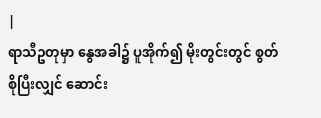|
ရာသီဥတုမှာ နွေအခါ၌ ပူအိုက်၍ မိုးတွင်းတွင် စွတ်စိုပြီးလျှင် ဆောင်း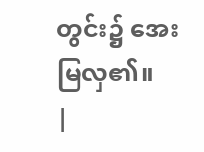တွင်း၌ အေးမြလှ၏။
|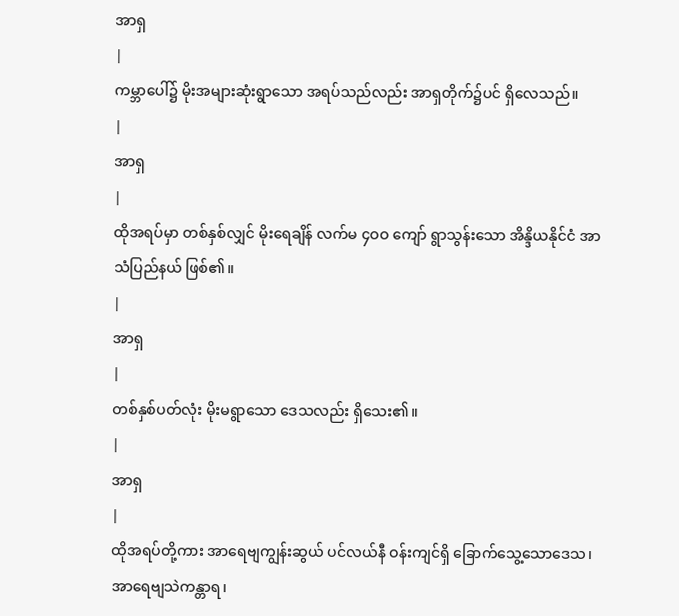အာရှ
|
ကမ္ဘာပေါ်၌ မိုးအများဆုံးရွာသော အရပ်သည်လည်း အာရှတိုက်၌ပင် ရှိလေသည်။
|
အာရှ
|
ထိုအရပ်မှာ တစ်နှစ်လျှင် မိုးရေချိန် လက်မ ၄ဝဝ ကျော် ရွာသွန်းသော အိန္ဒိယနိုင်ငံ အာသံပြည်နယ် ဖြစ်၏။
|
အာရှ
|
တစ်နှစ်ပတ်လုံး မိုးမရွာသော ဒေသလည်း ရှိသေး၏။
|
အာရှ
|
ထိုအရပ်တို့ကား အာရေဗျကျွန်းဆွယ် ပင်လယ်နီ ဝန်းကျင်ရှိ ခြောက်သွေ့သောဒေသ၊ အာရေဗျသဲကန္တာရ၊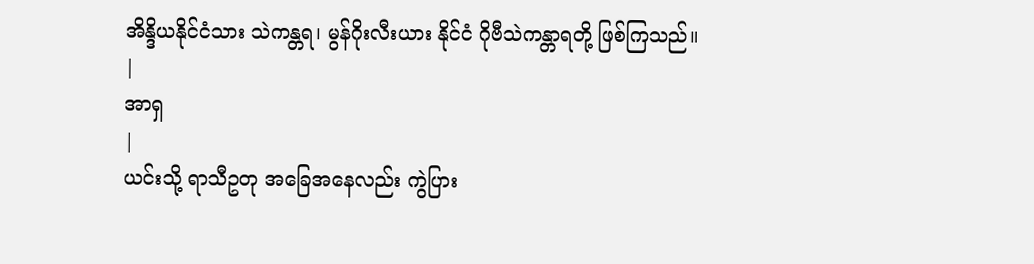အိန္ဒိယနိုင်ငံသား သဲကန္တရ၊ မွန်ဂိုးလီးယား နိုင်ငံ ဂိုဗီသဲကန္တာရတို့ ဖြစ်ကြသည်။
|
အာရှ
|
ယင်းသို့ ရာသီဥတု အခြေအနေလည်း ကွဲပြား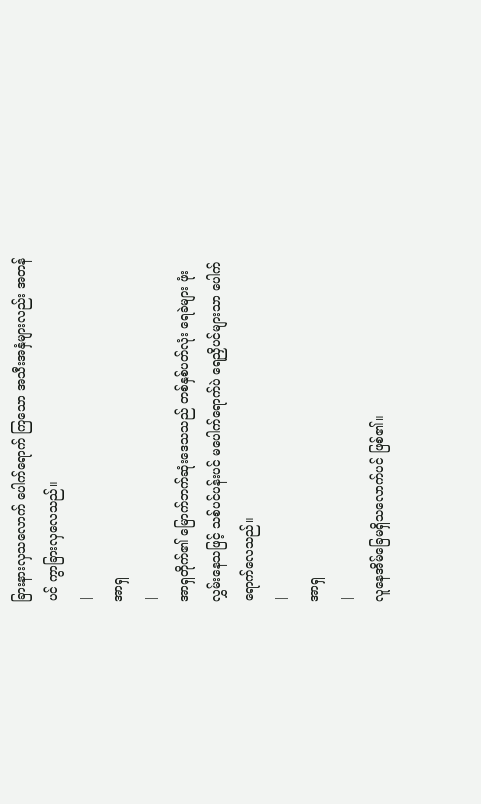ခြားနားလှသလောက် ပေါက်ရောက် ကြသော အသီးအနှံများလည်း အတန်ပင် ကွာခြားလှလေသည်။
|
အာရှ
|
အာရှတိုက်၏ မြောက်ဘက်ဆုံးဒေသသည် တစ်နှစ်ပတ်လုံး ရေခဲများ ဖုံးလွှမ်းနေသဖြင့် သစ်ပင်ပန်းပင် မပေါက်ရောက်ပဲ ရေညှိပင်များသာ ပေါက်ရောက်လေသည်။
|
အာရှ
|
လူနေအိမ်ခြေမရှိသလောက်ပင် ဖြစ်၏။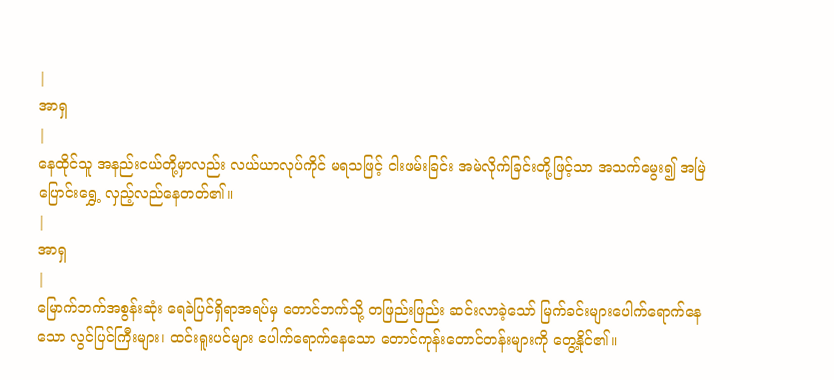|
အာရှ
|
နေထိုင်သူ အနည်းငယ်တို့မှာလည်း လယ်ယာလုပ်ကိုင် မရသဖြင့် ငါးဖမ်းခြင်း အမဲလိုက်ခြင်းတို့ဖြင့်သာ အသက်မွေး၍ အမြဲပြောင်းရွှေ့ လှည့်လည်နေတတ်၏။
|
အာရှ
|
မြောက်ဘက်အစွန်းဆုံး ရေခဲပြင်ရှိရာအရပ်မှ တောင်ဘက်သို့ တဖြည်းဖြည်း ဆင်းလာခဲ့သော် မြက်ခင်းများပေါက်ရောက်နေသော လွင်ပြင်ကြီးများ၊ ထင်းရူးပင်များ ပေါက်ရောက်နေသော တောင်ကုန်းတောင်တန်းများကို တွေ့နိုင်၏။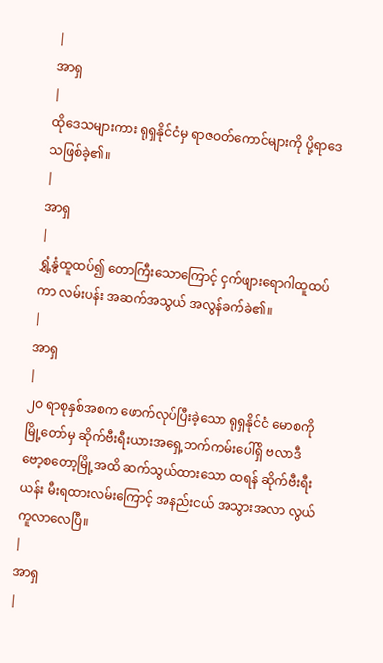|
အာရှ
|
ထိုဒေသများကား ရုရှနိုင်ငံမှ ရာဇဝတ်ကောင်များကို ပို့ရာဒေသဖြစ်ခဲ့၏။
|
အာရှ
|
ရွှံ့နွံထူထပ်၍ တောကြီးသောကြောင့် ငှက်ဖျားရောဂါထူထပ်ကာ လမ်းပန်း အဆက်အသွယ် အလွန်ခက်ခဲ၏။
|
အာရှ
|
၂ဝ ရာစုနှစ်အစက ဖောက်လုပ်ပြီးခဲ့သော ရုရှနိုင်ငံ မောစကို မြို့တော်မှ ဆိုက်ဗီးရီးယားအရှေ့ဘက်ကမ်းပေါ်ရှိ ဗလာဒီဗော့စတော့မြို့အထိ ဆက်သွယ်ထားသော ထရန် ဆိုက်ဗီးရီးယန်း မီးရထားလမ်းကြောင့် အနည်းငယ် အသွားအလာ လွယ်ကူလာလေပြီ။
|
အာရှ
|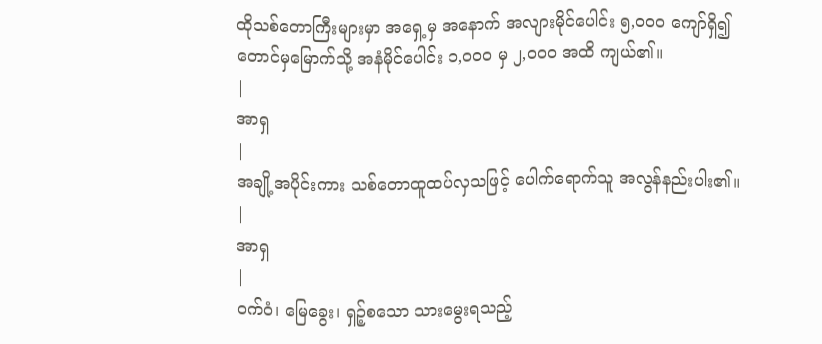ထိုသစ်တောကြီးများမှာ အရှေ့မှ အနောက် အလျားမိုင်ပေါင်း ၅,ဝဝဝ ကျော်ရှိ၍ တောင်မှမြောက်သို့ အနံမိုင်ပေါင်း ၁,ဝဝဝ မှ ၂,ဝဝဝ အထိ ကျယ်၏။
|
အာရှ
|
အချို့အပိုင်းကား သစ်တောထူထပ်လှသဖြင့် ပေါက်ရောက်သူ အလွန်နည်းပါး၏။
|
အာရှ
|
ဝက်ဝံ၊ မြေခွေး၊ ရှဉ့်စသော သားမွေးရသည့်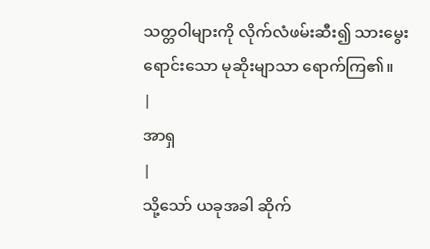သတ္တဝါများကို လိုက်လံဖမ်းဆီး၍ သားမွေးရောင်းသော မုဆိုးမျာသာ ရောက်ကြ၏။
|
အာရှ
|
သို့သော် ယခုအခါ ဆိုက်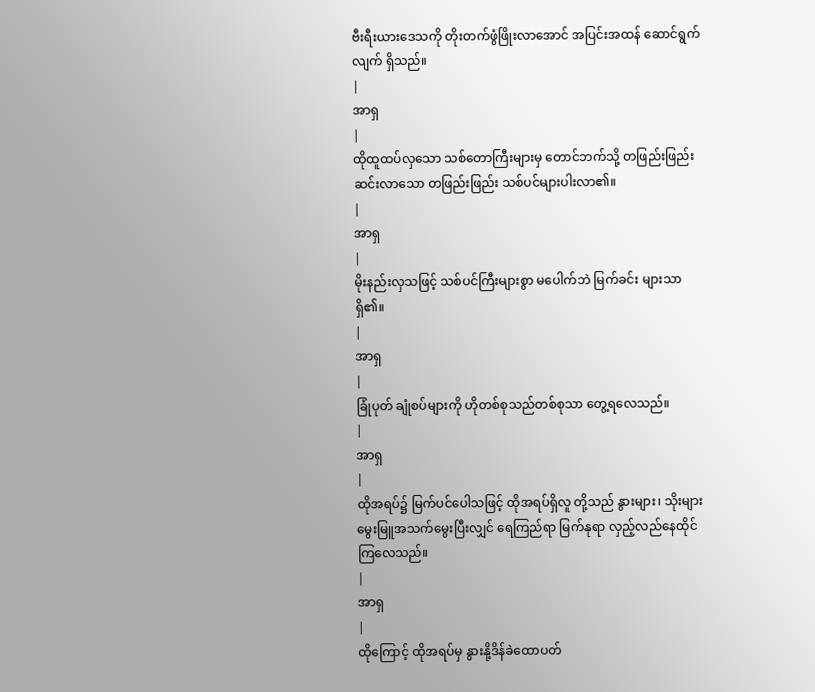ဗီးရီးယားဒေသကို တိုးတက်ဖွံဖြိုးလာအောင် အပြင်းအထန် ဆောင်ရွက်လျက် ရှိသည်။
|
အာရှ
|
ထိုထူထပ်လှသော သစ်တောကြီးများမှ တောင်ဘက်သို့ တဖြည်းဖြည်းဆင်းလာသော တဖြည်းဖြည်း သစ်ပင်များပါးလာ၏။
|
အာရှ
|
မိုးနည်းလှသဖြင့် သစ်ပင်ကြီးများစွာ မပေါက်ဘဲ မြက်ခင်း များသာ ရှိ၏။
|
အာရှ
|
ခြုံပုတ် ချုံစပ်များကို ဟိုတစ်စုသည်တစ်စုသာ တွေ့ရလေသည်။
|
အာရှ
|
ထိုအရပ်၌ မြက်ပင်ပေါသဖြင့် ထိုအရပ်ရှိလူ တို့သည် နွားများ၊ သိုးများ မွေးမြူအသက်မွေးပြီးလျှင် ရေကြည်ရာ မြက်နုရာ လှည့်လည်နေထိုင်ကြလေသည်။
|
အာရှ
|
ထိုကြောင့် ထိုအရပ်မှ နွားနို့ဒိန်ခဲထောပတ်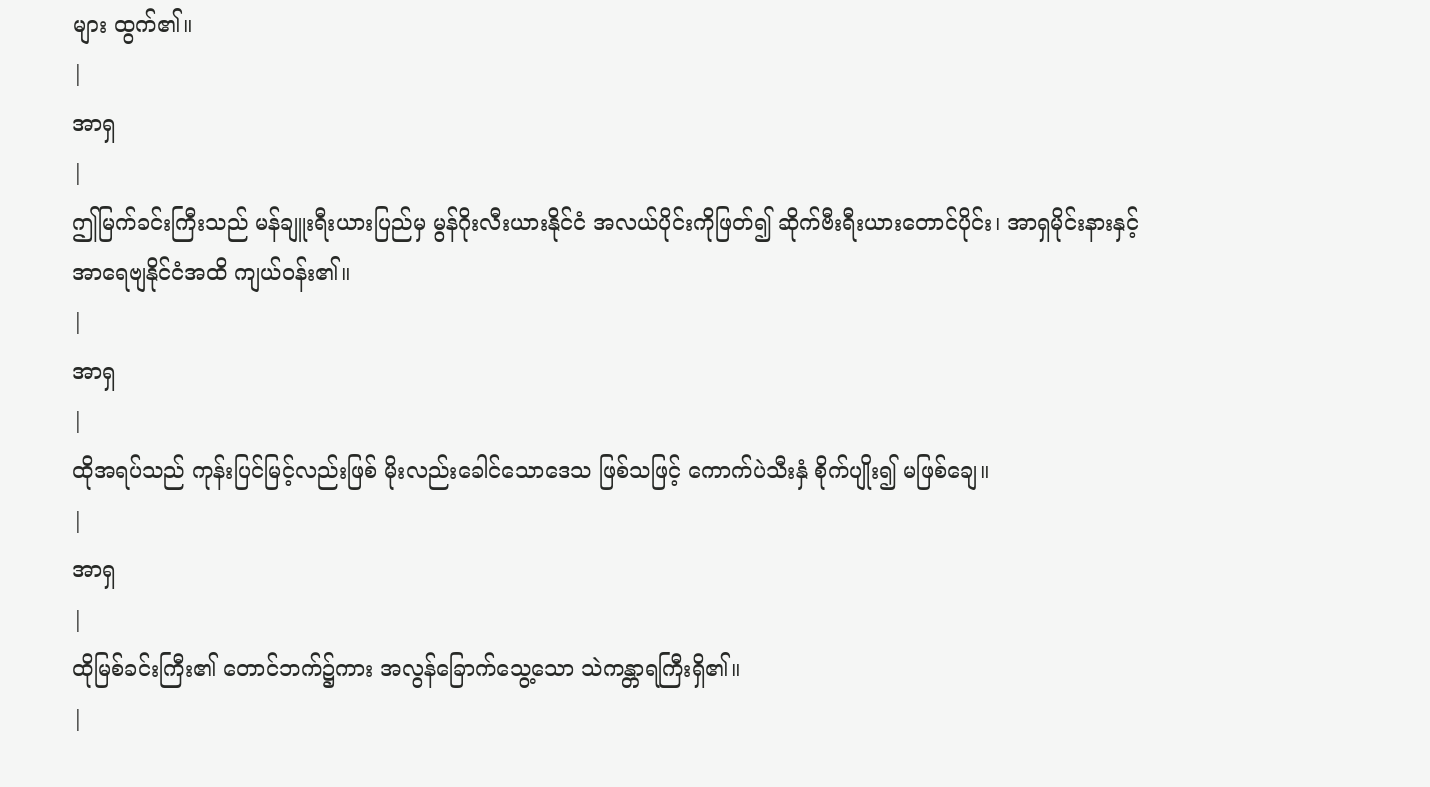များ ထွက်၏။
|
အာရှ
|
ဤမြက်ခင်းကြီးသည် မန်ချူးရီးယားပြည်မှ မွန်ဂိုးလီးယားနိုင်ငံ အလယ်ပိုင်းကိုဖြတ်၍ ဆိုက်ဗီးရီးယားတောင်ပိုင်း၊ အာရှမိုင်းနားနှင့် အာရေဗျနိုင်ငံအထိ ကျယ်ဝန်း၏။
|
အာရှ
|
ထိုအရပ်သည် ကုန်းပြင်မြင့်လည်းဖြစ် မိုးလည်းခေါင်သောဒေသ ဖြစ်သဖြင့် ကောက်ပဲသီးနှံ စိုက်ပျိုး၍ မဖြစ်ချေ။
|
အာရှ
|
ထိုမြစ်ခင်းကြီး၏ တောင်ဘက်၌ကား အလွန်ခြောက်သွေ့သော သဲကန္တာရကြီးရှိ၏။
|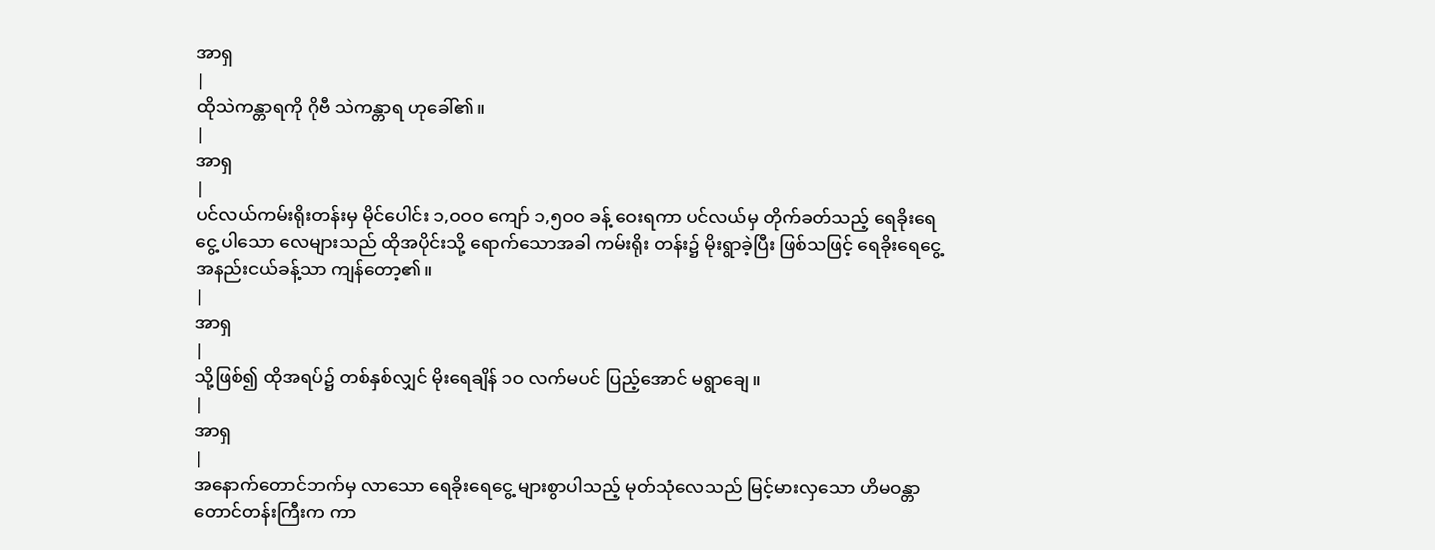အာရှ
|
ထိုသဲကန္တာရကို ဂိုဗီ သဲကန္တာရ ဟုခေါ်၏။
|
အာရှ
|
ပင်လယ်ကမ်းရိုးတန်းမှ မိုင်ပေါင်း ၁,ဝဝဝ ကျော် ၁,၅ဝဝ ခန့် ဝေးရကာ ပင်လယ်မှ တိုက်ခတ်သည့် ရေခိုးရေငွေ့ ပါသော လေများသည် ထိုအပိုင်းသို့ ရောက်သောအခါ ကမ်းရိုး တန်း၌ မိုးရွာခဲ့ပြီး ဖြစ်သဖြင့် ရေခိုးရေငွေ့ အနည်းငယ်ခန့်သာ ကျန်တော့၏။
|
အာရှ
|
သို့ဖြစ်၍ ထိုအရပ်၌ တစ်နှစ်လျှင် မိုးရေချိန် ၁ဝ လက်မပင် ပြည့်အောင် မရွာချေ။
|
အာရှ
|
အနောက်တောင်ဘက်မှ လာသော ရေခိုးရေငွေ့ များစွာပါသည့် မုတ်သုံလေသည် မြင့်မားလှသော ဟိမဝန္တာတောင်တန်းကြီးက ကာ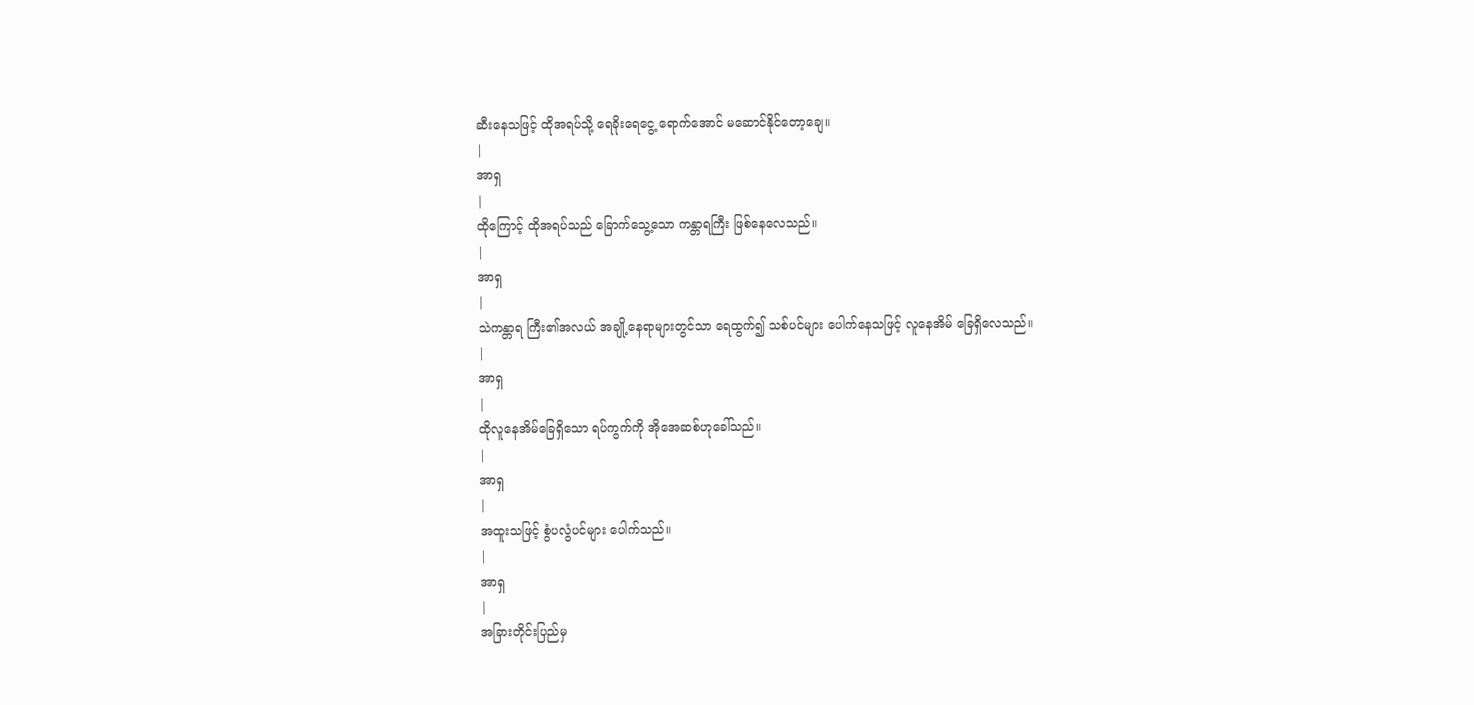ဆီးနေသဖြင့် ထိုအရပ်သို့ ရေခိုးရေငွေ့ ရောက်အောင် မဆောင်နိုင်တော့ချေ။
|
အာရှ
|
ထိုကြောင့် ထိုအရပ်သည် ခြောက်သွေ့သော ကန္တာရကြီး ဖြစ်နေလေသည်။
|
အာရှ
|
သဲကန္တာရ ကြီး၏အလယ် အချို့နေရာများတွင်သာ ရေထွက်၍ သစ်ပင်များ ပေါက်နေသဖြင့် လူနေအိမ် ခြေရှိလေသည်။
|
အာရှ
|
ထိုလူနေအိမ်ခြေရှိသော ရပ်ကွက်ကို အိုအေဆစ်ဟုခေါ်သည်။
|
အာရှ
|
အထူးသဖြင့် စွံပလွံပင်များ ပေါက်သည်။
|
အာရှ
|
အခြားတိုင်းပြည်မှ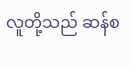လူတို့သည် ဆန်စ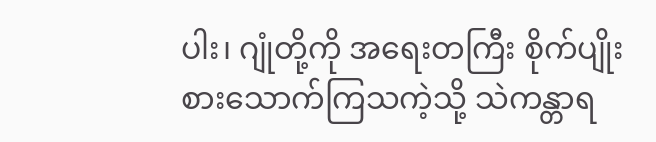ပါး၊ ဂျုံတို့ကို အရေးတကြီး စိုက်ပျိုးစားသောက်ကြသကဲ့သို့ သဲကန္တာရ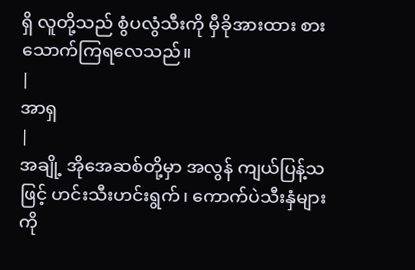ရှိ လူတို့သည် စွံပလွံသီးကို မှီခိုအားထား စားသောက်ကြရလေသည်။
|
အာရှ
|
အချို့ အိုအေဆစ်တို့မှာ အလွန် ကျယ်ပြန့်သဖြင့် ဟင်းသီးဟင်းရွက်၊ ကောက်ပဲသီးနှံများကို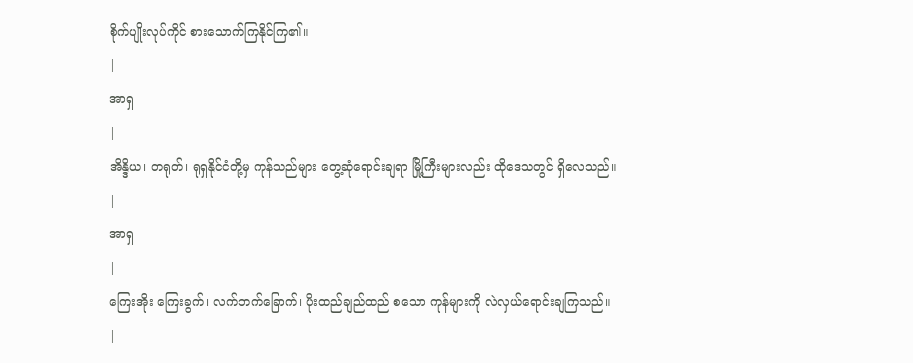စိုက်ပျိုးလုပ်ကိုင် စားသောက်ကြနိုင်ကြ၏။
|
အာရှ
|
အိန္ဒိယ၊ တရုတ်၊ ရုရှနိုင်ငံတို့မှ ကုန်သည်များ တွေ့ဆုံရောင်းချရာ မြို့ကြီးများလည်း ထိုဒေသတွင် ရှိလေသည်။
|
အာရှ
|
ကြေးအိုး ကြေးခွက်၊ လက်ဘက်ခြောက်၊ ပိုးထည်ချည်ထည် စသော ကုန်များကို လဲလှယ်ရောင်းချကြသည်။
|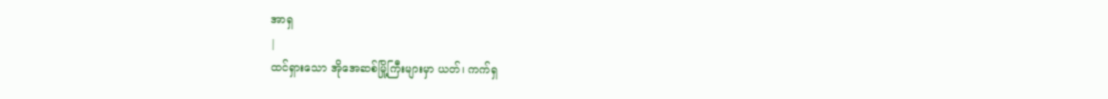အာရှ
|
ထင်ရှားသော အိုအေဆစ်မြို့ကြီးများမှာ ယတ်၊ ကက်ရှ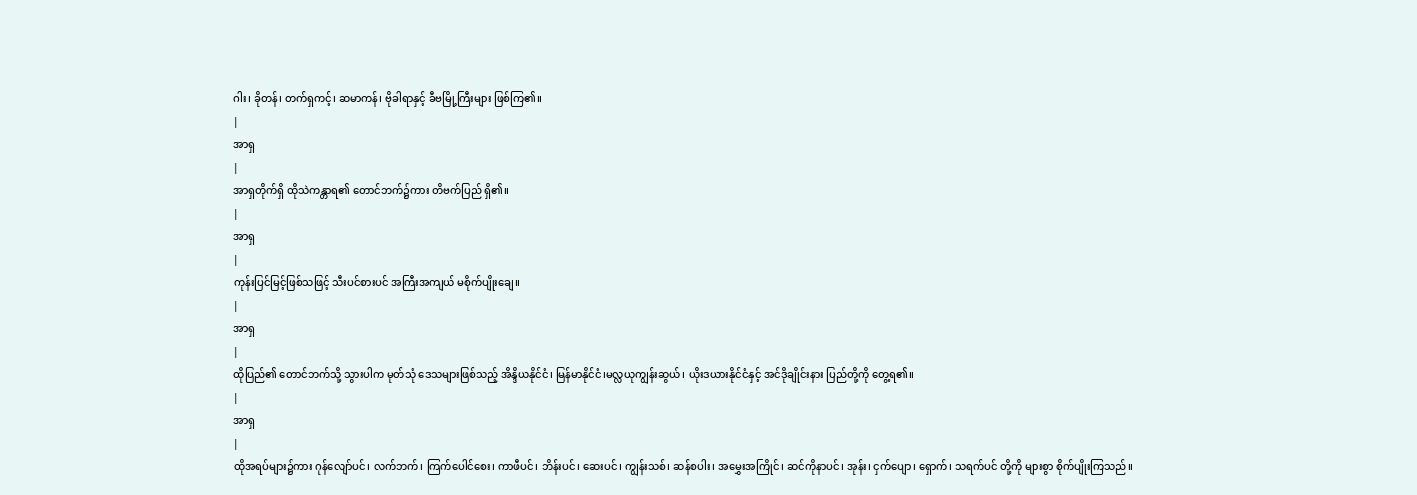ဂါး၊ ခိုတန်၊ တက်ရှကင့်၊ ဆမာကန်၊ ဗိုခါရာနှင့် ခီဗမြို့ကြီးများ ဖြစ်ကြ၏။
|
အာရှ
|
အာရှတိုက်ရှိ ထိုသဲကန္တာရ၏ တောင်ဘက်၌ကား တိဗက်ပြည် ရှိ၏။
|
အာရှ
|
ကုန်းပြင်မြင့်ဖြစ်သဖြင့် သီးပင်စားပင် အကြီးအကျယ် မစိုက်ပျိုးချေ။
|
အာရှ
|
ထိုပြည်၏ တောင်ဘက်သို့ သွားပါက မုတ်သုံ ဒေသများဖြစ်သည့် အိန္ဒိယနိုင်ငံ၊ မြန်မာနိုင်ငံ၊မလ္လယုကျွန်းဆွယ်၊ ယိုးဒယားနိုင်ငံနှင့် အင်ဒိုချိုင်းနား ပြည်တို့ကို တွေ့ရ၏။
|
အာရှ
|
ထိုအရပ်များ၌ကား ဂုန်လျော်ပင်၊ လက်ဘက်၊ ကြက်ပေါင်စေး၊ ကာဖီပင်၊ ဘိန်းပင်၊ ဆေးပင်၊ ကျွန်းသစ်၊ ဆန်စပါး၊ အမွှေးအကြိုင်၊ ဆင်ကိုနာပင်၊ အုန်း၊ ငှက်ပျော၊ ရှောက်၊ သရက်ပင် တို့ကို များစွာ စိုက်ပျိုးကြသည်။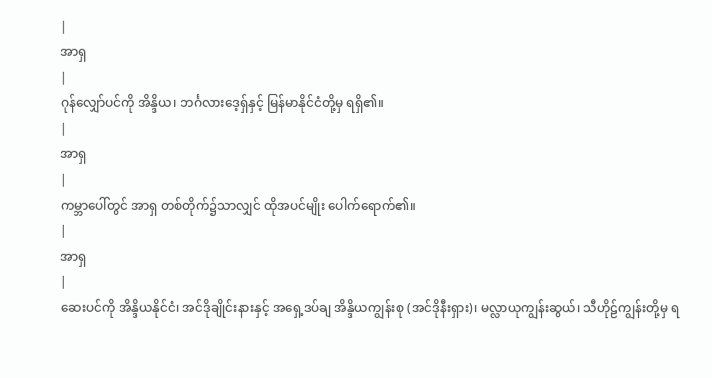|
အာရှ
|
ဂုန်လျှော်ပင်ကို အိန္ဒိယ၊ ဘင်္ဂလားဒေ့ရှ်နှင့် မြန်မာနိုင်ငံတို့မှ ရရှိ၏။
|
အာရှ
|
ကမ္ဘာပေါ်တွင် အာရှ တစ်တိုက်၌သာလျှင် ထိုအပင်မျိုး ပေါက်ရောက်၏။
|
အာရှ
|
ဆေးပင်ကို အိန္ဒိယနိုင်ငံ၊ အင်ဒိုချိုင်းနားနှင့် အရှေ့ဒပ်ချ အိန္ဒိယကျွန်းစု (အင်ဒိုနီးရှား)၊ မလ္လာယုကျွန်းဆွယ်၊ သီဟိုဠ်ကျွန်းတို့မှ ရ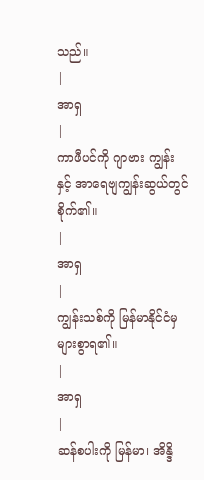သည်။
|
အာရှ
|
ကာဖီပင်ကို ဂျာဗား ကျွန်းနှင့် အာရေဗျကျွန်းဆွယ်တွင် စိုက်၏။
|
အာရှ
|
ကျွန်းသစ်ကို မြန်မာနိုင်ငံမှ များစွာရ၏။
|
အာရှ
|
ဆန်စပါးကို မြန်မာ၊ အိန္ဒိ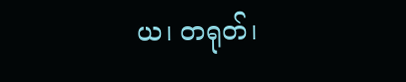ယ၊ တရုတ်၊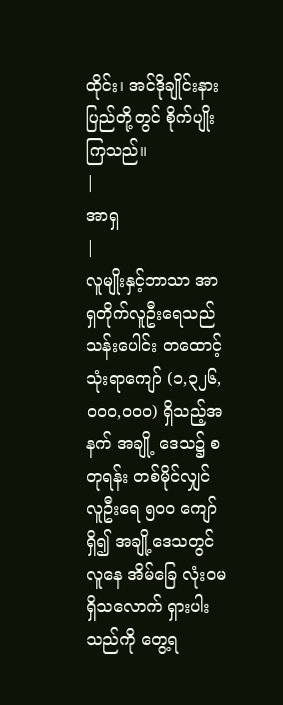ထိုင်း၊ အင်ဒိုချိုင်းနားပြည်တို့တွင် စိုက်ပျိုးကြသည်။
|
အာရှ
|
လူမျိုးနှင့်ဘာသာ အာရှတိုက်လူဦးရေသည် သန်းပေါင်း တထောင့်သုံးရာကျော် (၁,၃၂၆,ဝဝဝ,ဝဝဝ) ရှိသည့်အနက် အချို့ ဒေသ၌ စတုရန်း တစ်မိုင်လျှင် လူဦးရေ ၅ဝဝ ကျော်ရှိ၍ အချို့ဒေသတွင်လူနေ အိမ်ခြေ လုံးဝမရှိသလောက် ရှားပါးသည်ကို တွေ့ရ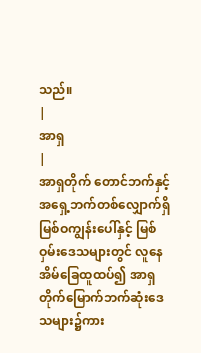သည်။
|
အာရှ
|
အာရှတိုက် တောင်ဘက်နှင့် အရှေ့ဘက်တစ်လျှောက်ရှိ မြစ်ဝကျွန်းပေါ်နှင့် မြစ်ဝှမ်းဒေသများတွင် လူနေအိမ်ခြေထူထပ်၍ အာရှတိုက်မြောက်ဘက်ဆုံးဒေသများ၌ကား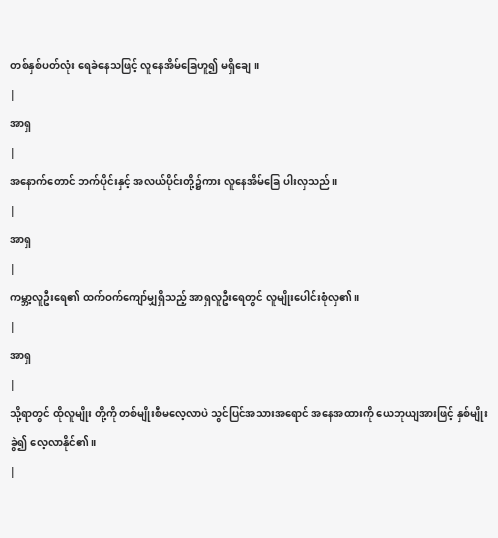တစ်နှစ်ပတ်လုံး ရေခဲနေသဖြင့် လူနေအိမ်ခြေဟူ၍ မရှိချေ။
|
အာရှ
|
အနောက်တောင် ဘက်ပိုင်းနှင့် အလယ်ပိုင်းတို့၌ကား လူနေအိမ်ခြေ ပါးလှသည်။
|
အာရှ
|
ကမ္ဘာ့လူဦးရေ၏ ထက်ဝက်ကျော်မျှရှိသည့် အာရှလူဦးရေတွင် လူမျိုးပေါင်းစုံလှ၏။
|
အာရှ
|
သို့ရာတွင် ထိုလူမျိုး တို့ကို တစ်မျိုးစီမလေ့လာပဲ သွင်ပြင်အသားအရောင် အနေအထားကို ယေဘုယျအားဖြင့် နှစ်မျိုးခွဲ၍ လေ့လာနိုင်၏။
|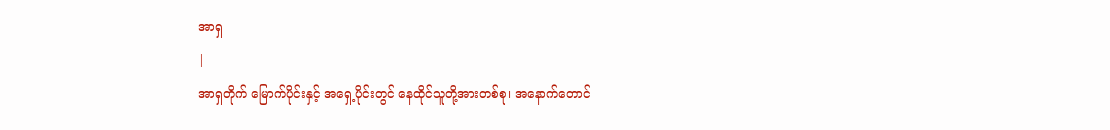အာရှ
|
အာရှတိုက် မြောက်ပိုင်းနှင့် အရှေ့ပိုင်းတွင် နေထိုင်သူတို့အားတစ်စု၊ အနောက်တောင်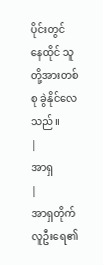ပိုင်းတွင် နေထိုင် သူတို့အားတစ်စု ခွဲနိုင်လေ သည်။
|
အာရှ
|
အာရှတိုက် လူဦးရေ၏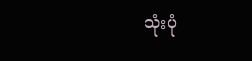သုံးပုံ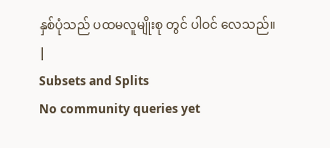နှစ်ပုံသည် ပထမလူမျိုးစု တွင် ပါဝင် လေသည်။
|
Subsets and Splits
No community queries yet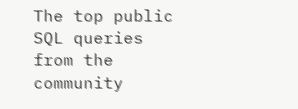The top public SQL queries from the community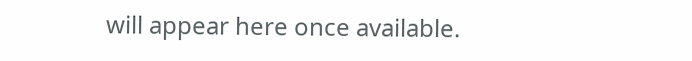will appear here once available.